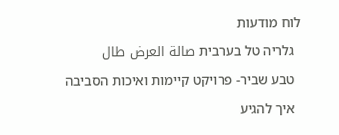לוח מודעות
  גלריה טל בערבית صالة العرض طال
  טבע שביר- פרויקט קיימות ואיכות הסביבה
  איך להגיע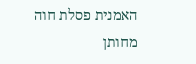האמנית פסלת חוה מחותן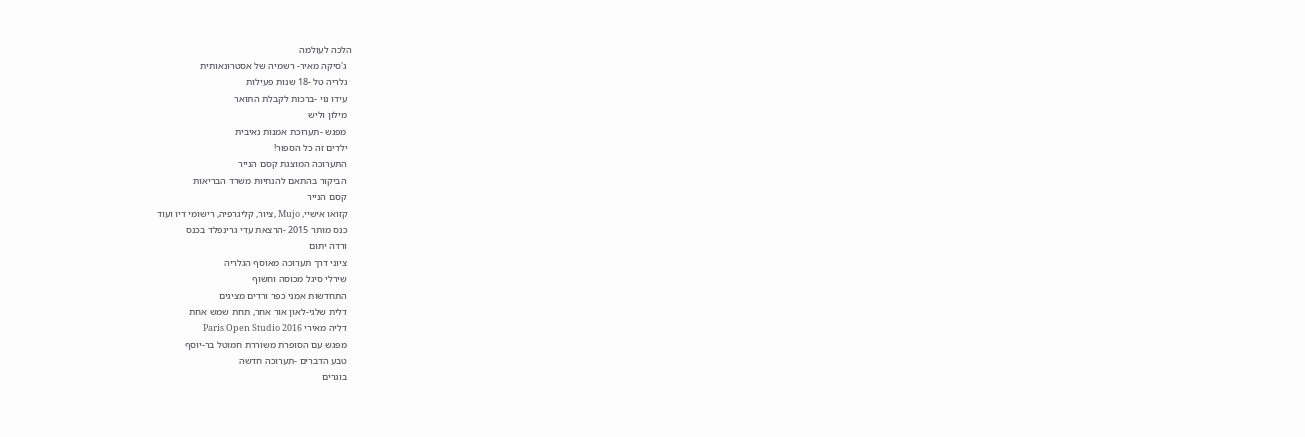הלכה לעולמה
  ג'סיקה מאיר- רשמיה של אסטרונאותית
  גלריה טל -18 שנות פעילות
  עידו נוי -ברכות לקבלת התואר
  מילון וליש
  מפגש -תערוכת אמנות נאיבית
  ילדים זה כל הספור!
  התערוכה המוצגת קסם הנייר
  הביקור בהתאם להנחיות משרד הבריאות
  קסם הנייר
  קזואו אישיי, Mujo ,ציור, קליגרפיה, רישומי דיו ועוד
  כנס מותר 2015 -הרצאת עדי גרינפלד בכנס
  ורדה יתום
  ציוני דרך תערוכה מאוסף הגלריה
  שירלי סיגל מכוסה וחשוף
  התחדשות אמני כפר ורדים מציגים
  דלית שלגי-לאון אור אחר, תחת שמש אחת
  דליה מאירי Paris Open Studio 2016
  מפגש עם הסופרת משוררת חמוטל בר-יוסף
  טבע הדברים -תערוכה חדשה
  בוגרים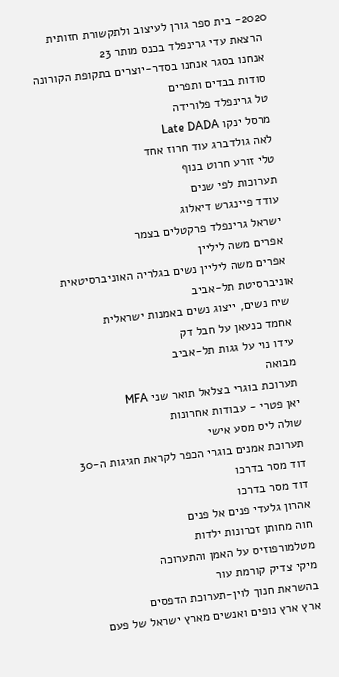2020- בית ספר גורן לעיצוב ולתקשורת חזותית
  הרצאת עדי גרינפלד בכנס מותר 23
  אנחנו בסגר אנחנו בסדר-יוצרים בתקופת הקורונה
  סודות בבדים ותפרים
  טל גרינפלד פלורידה
  מרסל ינקו Late DADA
  לאה גולדברג עוד חרוז אחד
  טלי זורע חרוט בנוף
  תערוכות לפי שנים
  עודד פיינגרש דיאלוג
  ישראל גרינפלד פרקטלים בצמר
  אפרים משה ליליין
  אפרים משה ליליין נשים בגלריה האוניברסיטאית אוניברסיטת תל-אביב
  שיח נשים, ייצוג נשים באמנות ישראלית
  אחמד כנעאן על חבל דק
  עידו נוי על גגות תל-אביב
  מבואה
  תערוכת בוגרי בצלאל תואר שני MFA
  יאן פטרי - עבודות אחרונות
  שולה ליס מסע אישי
  תערוכת אמנים בוגרי הכפר לקראת חגיגות ה-30
  דוד מסר בדרכו
  דוד מסר בדרכו
  אהרון גלעדי פנים אל פנים
  חוה מחותן זכרונות ילדות
  מטלמורפוזיס על האמן והתערוכה
  מיקי צדיק קורמת עור
  בהשראת חנוך לוין-תערוכת הדפסים
  ארץ ארץ נופים ואנשים מארץ ישראל של פעם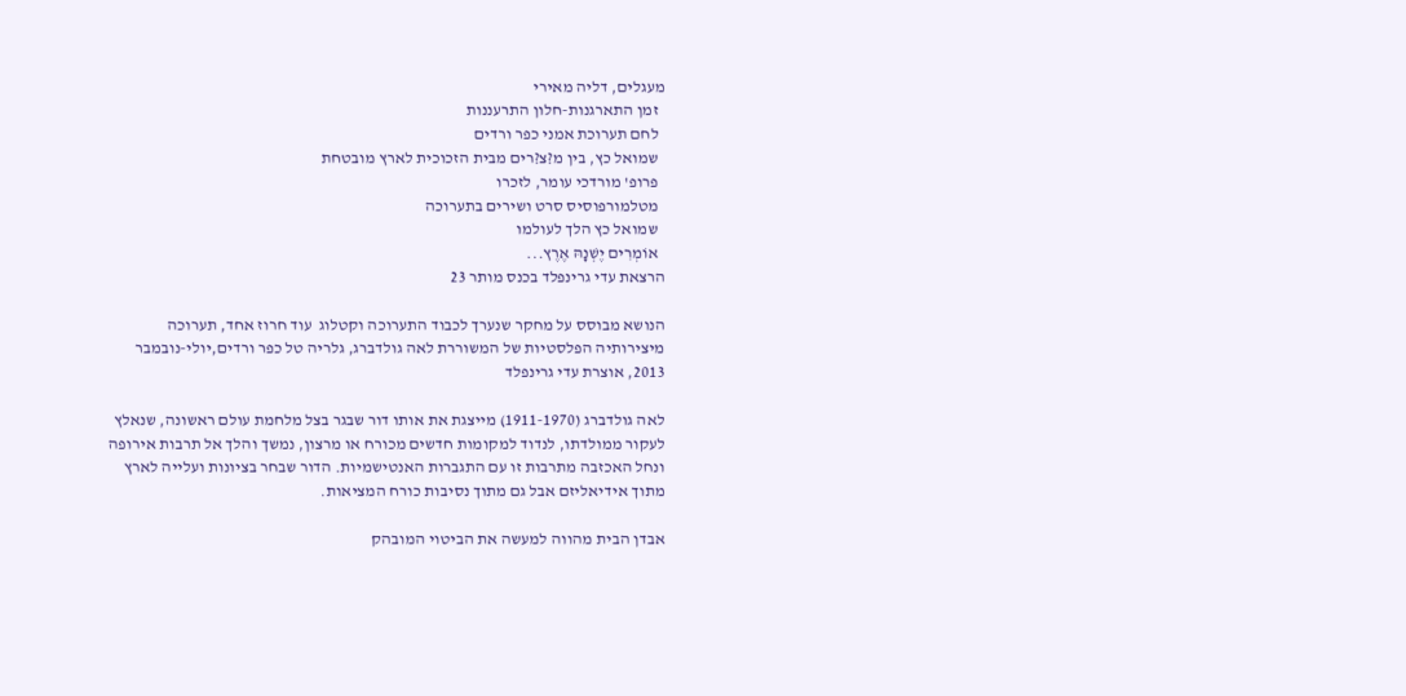מעגלים, דליה מאירי
  זמן התארגנות-חלון התרעננות
  לחם תערוכת אמני כפר ורדים
  שמואל כץ, בין מ?צ?רים מבית הזכוכית לארץ מובטחת
  פרופ' מורדכי עומר, לזכרו
  מטלמורפוסיס סרט ושירים בתערוכה
  שמואל כץ הלך לעולמו
  אוֹמְרִים יֶשְׁנָהּ אֶרֶץ...
הרצאת עדי גרינפלד בכנס מותר 23

הנושא מבוסס על מחקר שנערך לכבוד התערוכה וקטלוג  עוד חרוז אחד, תערוכה מיצירותיה הפלסטיות של המשוררת לאה גולדברג, גלריה טל כפר ורדים,יולי-נובמבר 2013, אוצרת עדי גרינפלד

לאה גולדברג (1911-1970) מייצגת את אותו דור שבגר בצל מלחמת עולם ראשונה, שנאלץ לעקור ממולדתו, לנדוד למקומות חדשים מכורח או מרצון, נמשך והלך אל תרבות אירופה ונחל האכזבה מתרבות זו עם התגברות האנטישמיות. הדור שבחר בציונות ועלייה לארץ מתוך אידיאליזם אבל גם מתוך נסיבות כורח המציאות.

אבדן הבית מהווה למעשה את הביטוי המובהק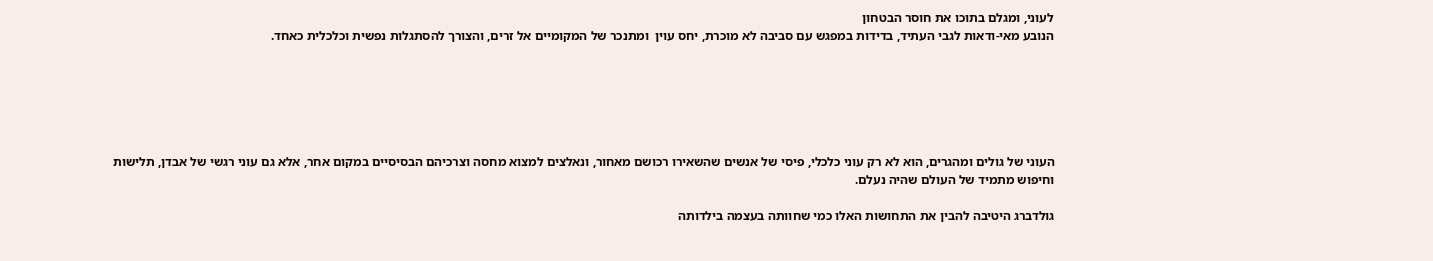לעוני, ומגלם בתוכו את חוסר הבטחון
הנובע מאי-ודאות לגבי העתיד, בדידות במפגש עם סביבה לא מוכרת, יחס עוין  ומתנכר של המקומיים אל זרים, והצורך להסתגלות נפשית וכלכלית כאחד.






העוני של גולים ומהגרים, הוא לא רק עוני כלכלי, פיסי של אנשים שהשאירו רכושם מאחור, ונאלצים למצוא מחסה וצרכיהם הבסיסיים במקום אחר, אלא גם עוני רגשי של אבדן, תלישות וחיפוש מתמיד של העולם שהיה נעלם.

גולדברג היטיבה להבין את התחושות האלו כמי שחוותה בעצמה בילדותה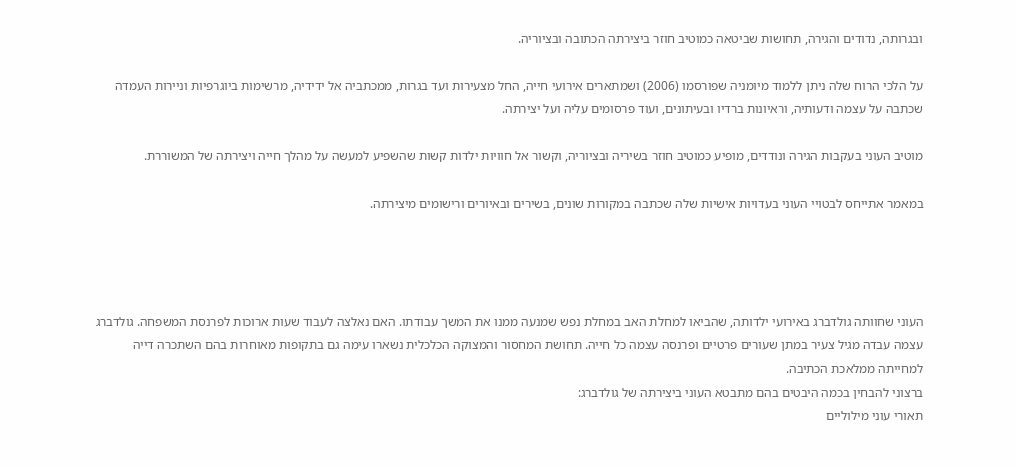ובגרותה, נדודים והגירה, תחושות שביטאה כמוטיב חוזר ביצירתה הכתובה ובציוריה.

על הלכי הרוח שלה ניתן ללמוד מיומניה שפורסמו (2006) ושמתארים אירועי חייה, החל מצעירות ועד בגרות, ממכתביה אל ידידיה, מרשימות ביוגרפיות וניירות העמדה שכתבה על עצמה ודעותיה, וראיונות ברדיו ובעיתונים, ועוד פרסומים עליה ועל יצירתה.

מוטיב העוני בעקבות הגירה ונודדים, מופיע כמוטיב חוזר בשיריה ובציוריה, וקשור אל חוויות ילדות קשות שהשפיע למעשה על מהלך חייה ויצירתה של המשוררת.

במאמר אתייחס לבטויי העוני בעדויות אישיות שלה שכתבה במקורות שונים, בשירים ובאיורים ורישומים מיצירתה.




העוני שחוותה גולדברג באירועי ילדותה, שהביאו למחלת האב במחלת נפש שמנעה ממנו את המשך עבודתו. האם נאלצה לעבוד שעות ארוכות לפרנסת המשפחה. גולדברג עצמה עבדה מגיל צעיר במתן שעורים פרטיים ופרנסה עצמה כל חייה. תחושת המחסור והמצוקה הכלכלית נשארו עימה גם בתקופות מאוחרות בהם השתכרה דייה למחייתה ממלאכת הכתיבה.
ברצוני להבחין בכמה היבטים בהם מתבטא העוני ביצירתה של גולדברג:
תאורי עוני מילוליים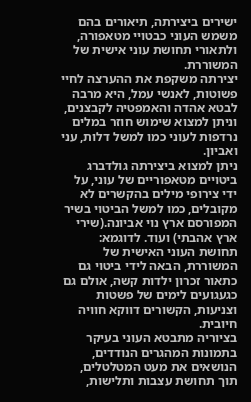ישירים ביצירתה, תיאורים בהם  משמש העוני כבטויי מטאפורה, ולתאורי תחושת עוני אישית של המשוררת.
יצירתה משקפת את ההערצה לחיי פשוטות, לאנשי עמל, היא מרבה לבטא אהדה והאמפטיה לקבצנים, וניתן למצוא שימוש חוזר במלים נרדפות לעוני כמו למשל דלות, עני ואביון.
ניתן למצוא ביצירתה גולדברג ביטויים מטאפוריים של עוני, על ידי צירופי מילים בהקשרים לא מקובלים, כמו למשל הביטוי בשיר המפורסם ארץ נוי אביונה.(שירי ארץ אהבתי) ועוד. לדוגמא:
תחושת העוני האישית של המשוררת, הבאה לידי ביטוי גם כתאור זכרון ילדות קשה, אולם גם כגעגועים לימים של פשטות וצניעות, הקשורים דווקא חוויה חיובית.
בציוריה מתבטא העוני בעיקר בתמונות המהגרים הנודדים, הנושאים את מעט המטלטלים, תוך תחושת עצבות ותלישות,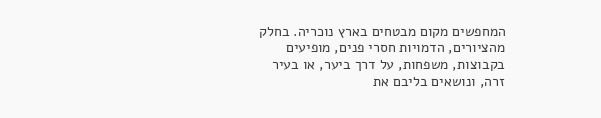המחפשים מקום מבטחים בארץ נוכריה. בחלק מהציורים, הדמויות חסרי פנים, מופיעים בקבוצות, משפחות, על דרך ביער, או בעיר זרה, ונושאים בליבם את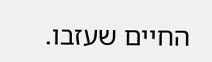החיים שעזבו.